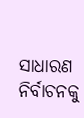ସାଧାରଣ ନିର୍ବାଚନକୁ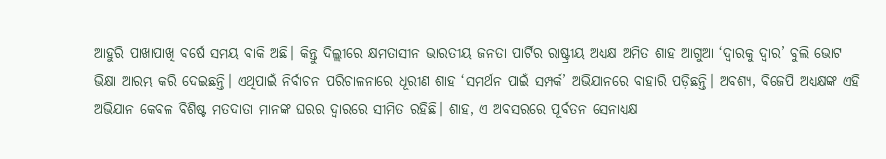ଆହୁରି ପାଖାପାଖି ବର୍ଷେ ସମୟ ବାକି ଅଛି। କିନ୍ତୁ ଦିଲ୍ଲୀରେ କ୍ଷମତାସୀନ ଭାରତୀୟ ଜନତା ପାର୍ଟିର ରାଷ୍ଟ୍ରୀୟ ଅଧ୍ୟକ୍ଷ ଅମିତ ଶାହ ଆଗୁଆ ‘ଦ୍ୱାରକୁ ଦ୍ୱାର’ ବୁଲି ଭୋଟ ଭିକ୍ଷା ଆରମ୍ଭ କରି ଦେଇଛନ୍ତି। ଏଥିପାଇଁ ନିର୍ବାଚନ ପରିଚାଳନାରେ ଧୂରୀଣ ଶାହ ‘ସମର୍ଥନ ପାଇଁ ସମ୍ପର୍କ’ ଅଭିଯାନରେ ବାହାରି ପଡ଼ିଛନ୍ତି। ଅବଶ୍ୟ, ବିଜେପି ଅଧ୍ୟକ୍ଷଙ୍କ ଏହି ଅଭିଯାନ କେବଳ ବିଶିଷ୍ଟ ମତଦାତା ମାନଙ୍କ ଘରର ଦ୍ୱାରରେ ସୀମିତ ରହିଛି। ଶାହ, ଏ ଅବସରରେ ପୂର୍ବତନ ସେନାଧ୍ୟକ୍ଷ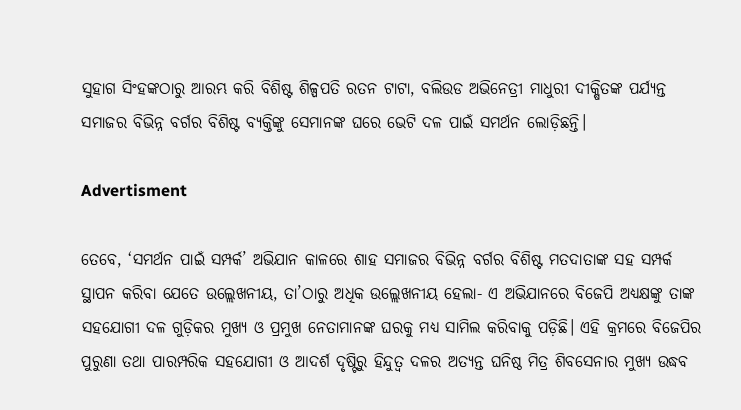ସୁହାଗ ସିଂହଙ୍କଠାରୁ ଆରମ୍ଭ କରି ବିଶିଷ୍ଟ ଶିଳ୍ପପତି ରତନ ଟାଟା, ବଲିଉଡ ଅଭିନେତ୍ରୀ ମାଧୁରୀ ଦୀକ୍ଷିତଙ୍କ ପର୍ଯ୍ୟନ୍ତ ସମାଜର ବିଭିନ୍ନ ବର୍ଗର ବିଶିଷ୍ଟ ବ୍ୟକ୍ତିଙ୍କୁ ସେମାନଙ୍କ ଘରେ ଭେଟି ଦଳ ପାଇଁ ସମର୍ଥନ ଲୋଡ଼ିଛନ୍ତି।

Advertisment

ତେବେ, ‘ସମର୍ଥନ ପାଇଁ ସମ୍ପର୍କ’ ଅଭିଯାନ କାଳରେ ଶାହ ସମାଜର ବିଭିନ୍ନ ବର୍ଗର ବିଶିଷ୍ଟ ମତଦାତାଙ୍କ ସହ ସମ୍ପର୍କ ସ୍ଥାପନ କରିବା ଯେତେ ଉଲ୍ଲେଖନୀୟ, ତା’ଠାରୁ ଅଧିକ ଉଲ୍ଲେଖନୀୟ ହେଲା- ଏ ଅଭିଯାନରେ ବିଜେପି ଅଧ୍ୟକ୍ଷଙ୍କୁ ତାଙ୍କ ସହଯୋଗୀ ଦଳ ଗୁଡ଼ିକର ମୁଖ୍ୟ ଓ ପ୍ରମୁଖ ନେତାମାନଙ୍କ ଘରକୁ ମଧ୍ୟ ସାମିଲ କରିବାକୁ ପଡ଼ିଛି। ଏହି କ୍ରମରେ ବିଜେପିର ପୁରୁଣା ତଥା ପାରମ୍ପରିକ ସହଯୋଗୀ ଓ ଆଦର୍ଶ ଦୃଷ୍ଟିରୁ ହିନ୍ଦୁତ୍ୱ ଦଳର ଅତ୍ୟନ୍ତ ଘନିଷ୍ଠ ମିତ୍ର ଶିବସେନାର ମୁଖ୍ୟ ଉଦ୍ଧବ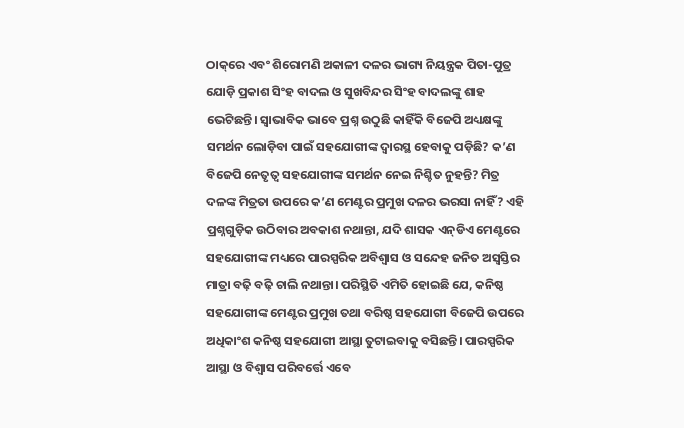ଠାକ୍‌ରେ ଏବଂ ଶିରୋମଣି ଅକାଳୀ ଦଳର ଭାଗ୍ୟ ନିୟନ୍ତ୍ରକ ପିତା-ପୁତ୍ର ଯୋଡ଼ି ପ୍ରକାଶ ସିଂହ ବାଦଲ ଓ ସୁଖବିନ୍ଦର ସିଂହ ବାଦଲଙ୍କୁ ଶାହ ଭେଟିଛନ୍ତି। ସ୍ୱାଭାବିକ ଭାବେ ପ୍ରଶ୍ନ ଉଠୁଛି କାହିଁକି ବିଜେପି ଅଧ୍ୟକ୍ଷଙ୍କୁ ସମର୍ଥନ ଲୋଡ଼ିବା ପାଇଁ ସହଯୋଗୀଙ୍କ ଦ୍ୱାରସ୍ଥ ହେବାକୁ ପଡ଼ିଛି? କ’ଣ ବିଜେପି ନେତୃତ୍ୱ ସହଯୋଗୀଙ୍କ ସମର୍ଥନ ନେଇ ନିଶ୍ଚିତ ନୁହନ୍ତି? ମିତ୍ର ଦଳଙ୍କ ମିତ୍ରତା ଉପରେ କ’ଣ ମେଣ୍ଟର ପ୍ରମୁଖ ଦଳର ଭରସା ନାହିଁ? ଏହି ପ୍ରଶ୍ନଗୁଡ଼ିକ ଉଠିବାର ଅବକାଶ ନଥାନ୍ତା, ଯଦି ଶାସକ ଏନ୍‌ଡିଏ ମେଣ୍ଟରେ ସହଯୋଗୀଙ୍କ ମଧ୍ୟରେ ପାରସ୍ପରିକ ଅବିଶ୍ୱାସ ଓ ସନ୍ଦେହ ଜନିତ ଅସ୍ୱସ୍ତିର ମାତ୍ରା ବଢ଼ି ବଢ଼ି ଚାଲି ନଥାନ୍ତା। ପରିସ୍ଥିତି ଏମିତି ହୋଇଛି ଯେ, କନିଷ୍ଠ ସହଯୋଗୀଙ୍କ ମେଣ୍ଟର ପ୍ରମୁଖ ତଥା ବରିଷ୍ଠ ସହଯୋଗୀ ବିଜେପି ଉପରେ ଅଧିକାଂଶ କନିଷ୍ଠ ସହଯୋଗୀ ଆସ୍ଥା ତୁଟାଇବାକୁ ବସିଛନ୍ତି। ପାରସ୍ପରିକ ଆସ୍ଥା ଓ ବିଶ୍ୱାସ ପରିବର୍ତ୍ତେ ଏବେ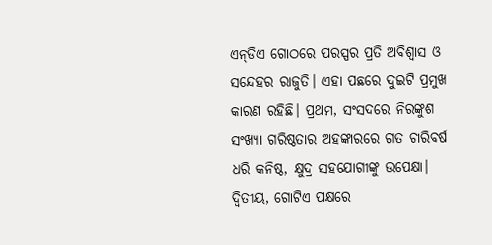ଏନ୍‌ଡିଏ ଗୋଠରେ ପରସ୍ପର ପ୍ରତି ଅବିଶ୍ୱାସ ଓ ସନ୍ଦେହର ରାଜୁତି। ଏହା ପଛରେ ଦୁଇଟି ପ୍ରମୁଖ କାରଣ ରହିଛି। ପ୍ରଥମ, ସଂସଦରେ ନିରଙ୍କୁଶ ସଂଖ୍ୟା ଗରିଷ୍ଠତାର ଅହଙ୍କାରରେ ଗତ ଚାରିବର୍ଷ ଧରି କନିଷ୍ଠ, କ୍ଷୁଦ୍ର ସହଯୋଗୀଙ୍କୁ ଉପେକ୍ଷା। ଦ୍ୱିତୀୟ, ଗୋଟିଏ ପକ୍ଷରେ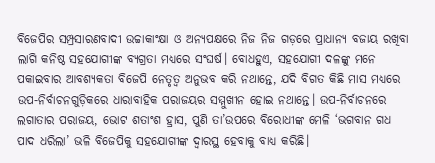ବିଜେପିର ସମ୍ପ୍ରସାରଣବାଦୀ ଉଚ୍ଚାକାଂକ୍ଷା ଓ ଅନ୍ୟପକ୍ଷରେ ନିଜ ନିଜ ଗଡ଼ରେ ପ୍ରାଧାନ୍ୟ ବଜାୟ ରଖିବା ଲାଗି କନିଷ୍ଠ ସହଯୋଗୀଙ୍କ ବ୍ୟଗ୍ରତା ମଧ୍ୟରେ ସଂଘର୍ଷ। ବୋଧହୁଏ, ସହଯୋଗୀ ଦଳଙ୍କୁ ମନେ ପକାଇବାର ଆବଶ୍ୟକତା ବିଜେପି ନେତୃତ୍ୱ ଅନୁଭବ କରି ନଥାନ୍ତେ, ଯଦି ବିଗତ କିଛି ମାସ ମଧ୍ୟରେ ଉପ-ନିର୍ବାଚନଗୁଡ଼ିକରେ ଧାରାବାହିକ ପରାଜୟର ସମ୍ମୁଖୀନ ହୋଇ ନଥାନ୍ତେ। ଉପ-ନିର୍ବାଚନରେ ଲଗାତାର ପରାଜୟ, ଭୋଟ ଶତାଂଶ ହ୍ରାସ, ପୁଣି ତା’ଉପରେ ବିରୋଧୀଙ୍କ ମେଳି ‘ଭଗବାନ ଗଧ ପାଦ ଧରିଲା’ ଭଳି ବିଜେପିକୁ ସହଯୋଗୀଙ୍କ ଦ୍ୱାରସ୍ଥ ହେବାକୁ ବାଧ୍ୟ କରିଛି।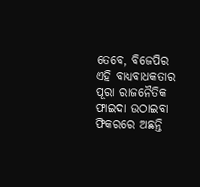ତେବେ, ବିଜେପିର ଏହି ବାଧ୍ୟବାଧକତାର ପୂରା ରାଜନୈତିକ ଫାଇଦା ଉଠାଇବା ଫିକରରେ ଅଛନ୍ତି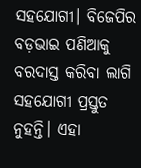ସହଯୋଗୀ। ବିଜେପିର ବଡ଼ଭାଇ ପଣିଆକୁ ବରଦାସ୍ତ କରିବା ଲାଗି ସହଯୋଗୀ ପ୍ରସ୍ତୁତ ନୁହନ୍ତି। ଏହା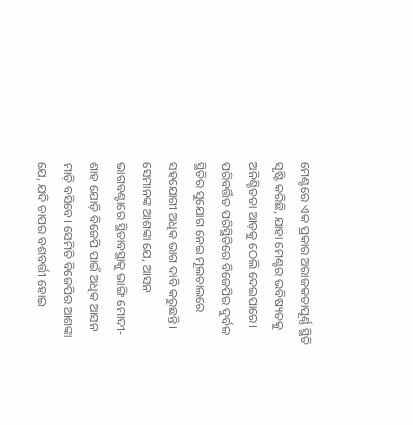ମେଣ୍ଟରେ ଏକ ପ୍ରକାର ଅରାଜକତାପୂର୍ଣ୍ଣ ସ୍ଥିତି ସୃଷ୍ଟି କରିଛି, ଯାହା ମେଣ୍ଟର ଭବିଷ୍ୟତକୁ ଅନିଶ୍ଚିତତା ଆଡ଼କୁ ଠେଲି ଦେଇପାରେ। ପରିବର୍ତ୍ତିତ ପରିସ୍ଥିତିରେ ବିଜେପିର ଦୁର୍ବଳ ସ୍ଥିତିର ସୁଯୋଗ ନେଇ ମୂଲଚାଲରେ ସହଯୋଗୀ ଅଧିକ ଭାଗ ଦାବି କରୁଛନ୍ତି। ସେମାନଙ୍କ ଆଶଙ୍କା ଯେ, ଆସନ ଭାଗବଣ୍ଟାରେ ସ୍ଥିତାବସ୍ଥାକୁ ଭାଙ୍ଗି ମୋଦୀ-ଶାହ ଯୋଡ଼ି ବିଜେପି ପାଇଁ ଅଧିକ ଆସନ ମାଡ଼ି ବସିବେ। ସେମିତି ବିଜେପିର ଆଶଙ୍କା ଯେ, ଯଦି ଚାପର ବଶବର୍ତ୍ତୀ ହୋଇ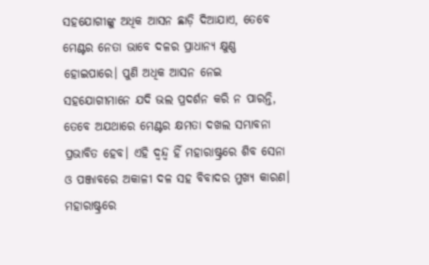ସହଯୋଗୀଙ୍କୁ ଅଧିକ ଆସନ ଛାଡ଼ି ଦିଆଯାଏ, ତେବେ ମେଣ୍ଟର ନେତା ଭାବେ ଦଳର ପ୍ରାଧାନ୍ୟ କ୍ଷୁଣ୍ଣ ହୋଇପାରେ। ପୁଣି ଅଧିକ ଆସନ ନେଇ ସହଯୋଗୀମାନେ ଯଦି ଭଲ ପ୍ରଦର୍ଶନ କରି ନ ପାରନ୍ତି, ତେବେ ଅଯଥାରେ ମେଣ୍ଟର କ୍ଷମତା ଦଖଲ ସମ୍ଭାବନା ପ୍ରଭାବିତ ହେବ। ଏହି ଦ୍ୱନ୍ଦ୍ୱ ହିଁ ମହାରାଷ୍ଟ୍ରରେ ଶିବ ସେନା ଓ ପଞ୍ଜାବରେ ଅକାଳୀ ଦଳ ସହ ବିବାଦର ମୁଖ୍ୟ କାରଣ। ମହାରାଷ୍ଟ୍ରରେ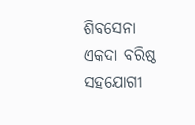ଶିବସେନା ଏକଦା ବରିଷ୍ଠ ସହଯୋଗୀ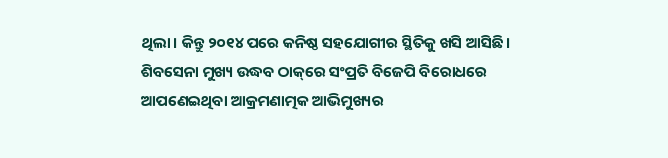ଥିଲା। କିନ୍ତୁ ୨୦୧୪ ପରେ କନିଷ୍ଠ ସହଯୋଗୀର ସ୍ଥିତିକୁ ଖସି ଆସିଛି। ଶିବସେନା ମୁଖ୍ୟ ଉଦ୍ଧବ ଠାକ୍‌ରେ ସଂପ୍ରତି ବିଜେପି ବିରୋଧରେ ଆପଣେଇଥିବା ଆକ୍ରମଣାତ୍ମକ ଆଭିମୁଖ୍ୟର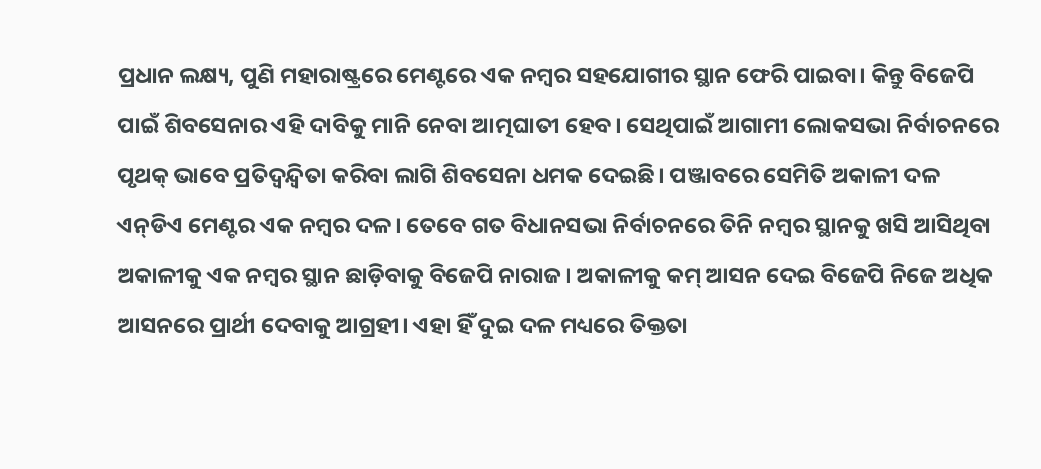ପ୍ରଧାନ ଲକ୍ଷ୍ୟ, ପୁଣି ମହାରାଷ୍ଟ୍ରରେ ମେଣ୍ଟରେ ଏକ ନମ୍ବର ସହଯୋଗୀର ସ୍ଥାନ ଫେରି ପାଇବା। କିନ୍ତୁ ବିଜେପି ପାଇଁ ଶିବସେନାର ଏହି ଦାବିକୁ ମାନି ନେବା ଆତ୍ମଘାତୀ ହେବ। ସେଥିପାଇଁ ଆଗାମୀ ଲୋକସଭା ନିର୍ବାଚନରେ ପୃଥକ୍‌ ଭାବେ ପ୍ରତିଦ୍ୱନ୍ଦ୍ୱିତା କରିବା ଲାଗି ଶିବସେନା ଧମକ ଦେଇଛି। ପଞ୍ଜାବରେ ସେମିତି ଅକାଳୀ ଦଳ ଏନ୍‌ଡିଏ ମେଣ୍ଟର ଏକ ନମ୍ବର ଦଳ। ତେବେ ଗତ ବିଧାନସଭା ନିର୍ବାଚନରେ ତିନି ନମ୍ବର ସ୍ଥାନକୁ ଖସି ଆସିଥିବା ଅକାଳୀକୁ ଏକ ନମ୍ବର ସ୍ଥାନ ଛାଡ଼ିବାକୁ ବିଜେପି ନାରାଜ। ଅକାଳୀକୁ କମ୍‌ ଆସନ ଦେଇ ବିଜେପି ନିଜେ ଅଧିକ ଆସନରେ ପ୍ରାର୍ଥୀ ଦେବାକୁ ଆଗ୍ରହୀ। ଏହା ହିଁ ଦୁଇ ଦଳ ମଧ୍ୟରେ ତିକ୍ତତା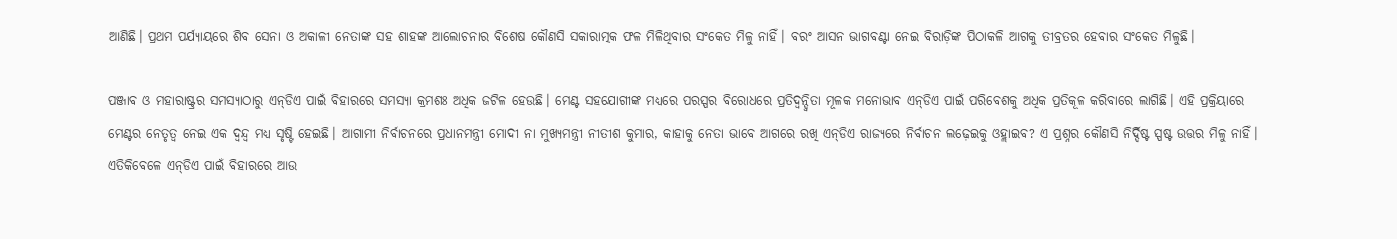ଆଣିଛି। ପ୍ରଥମ ପର୍ଯ୍ୟାୟରେ ଶିବ ସେନା ଓ ଅକାଳୀ ନେତାଙ୍କ ସହ ଶାହଙ୍କ ଆଲୋଚନାର ବିଶେଷ କୌଣସି ସକାରାତ୍ମକ ଫଳ ମିଳିଥିବାର ସଂକେତ ମିଳୁ ନାହିଁ। ବରଂ ଆସନ ଭାଗବଣ୍ଟା ନେଇ ବିରାଡ଼ିଙ୍କ ପିଠାକଳି ଆଗକୁ ତୀବ୍ରତର ହେବାର ସଂକେତ ମିଳୁଛି।

ପଞ୍ଜାବ ଓ ମହାରାଷ୍ଟ୍ରର ସମସ୍ୟାଠାରୁ ଏନ୍‌ଡିଏ ପାଇଁ ବିହାରରେ ସମସ୍ୟା କ୍ରମଶଃ ଅଧିକ ଜଟିଳ ହେଉଛି। ମେଣ୍ଟ ସହଯୋଗୀଙ୍କ ମଧ୍ୟରେ ପରସ୍ପର ବିରୋଧରେ ପ୍ରତିଦ୍ୱନ୍ଦ୍ୱିତା ମୂଳକ ମନୋଭାବ ଏନ୍‌ଡିଏ ପାଇଁ ପରିବେଶକୁ ଅଧିକ ପ୍ରତିକୂଳ କରିବାରେ ଲାଗିଛି। ଏହି ପ୍ରକ୍ରିୟାରେ ମେଣ୍ଟର ନେତୃତ୍ୱ ନେଇ ଏକ ଦ୍ୱନ୍ଦ୍ୱ ମଧ୍ୟ ସୃଷ୍ଟି ହେଇଛି। ଆଗାମୀ ନିର୍ବାଚନରେ ପ୍ରଧାନମନ୍ତ୍ରୀ ମୋଦୀ ନା ମୁଖ୍ୟମନ୍ତ୍ରୀ ନୀତୀଶ କୁମାର, କାହାକୁ ନେତା ଭାବେ ଆଗରେ ରଖି ଏନ୍‌ଡିଏ ରାଜ୍ୟରେ ନିର୍ବାଚନ ଲଢ଼େଇକୁ ଓହ୍ଲାଇବ? ଏ ପ୍ରଶ୍ନର କୌଣସି ନିର୍ଦ୍ଦିଷ୍ଟ ସ୍ପଷ୍ଟ ଉତ୍ତର ମିଳୁ ନାହିଁ। ଏତିକିବେଳେ ଏନ୍‌ଡିଏ ପାଇଁ ବିହାରରେ ଆଉ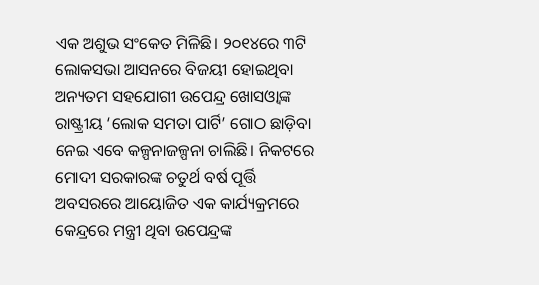ଏକ ଅଶୁଭ ସଂକେତ ମିଳିଛି। ୨୦୧୪ରେ ୩ଟି ଲୋକସଭା ଆସନରେ ବିଜୟୀ ହୋଇଥିବା ଅନ୍ୟତମ ସହଯୋଗୀ ଉପେନ୍ଦ୍ର ଖୋସଓ୍ଵାଙ୍କ ରାଷ୍ଟ୍ରୀୟ ‘ଲୋକ ସମତା ପାର୍ଟି’ ଗୋଠ ଛାଡ଼ିବା ନେଇ ଏବେ କଳ୍ପନାଜଳ୍ପନା ଚାଲିଛି। ନିକଟରେ ମୋଦୀ ସରକାରଙ୍କ ଚତୁର୍ଥ ବର୍ଷ ପୂର୍ତ୍ତି ଅବସରରେ ଆୟୋଜିତ ଏକ କାର୍ଯ୍ୟକ୍ରମରେ କେନ୍ଦ୍ରରେ ମନ୍ତ୍ରୀ ଥିବା ଉପେନ୍ଦ୍ରଙ୍କ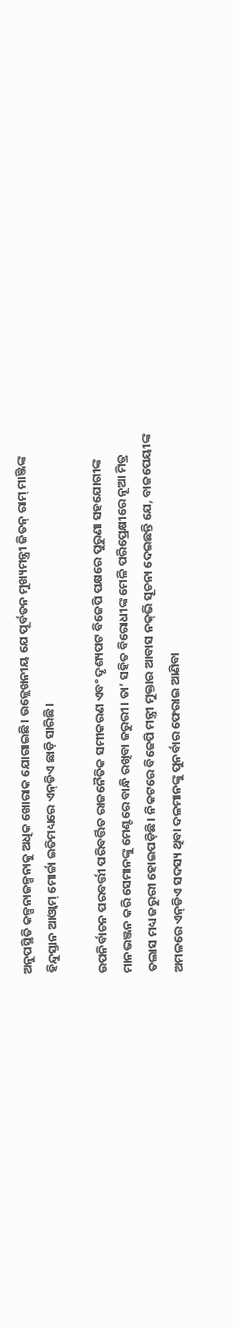ଅନୁପସ୍ଥିତି କଳ୍ପନାଜଳ୍ପନାକୁ ଅଧିକ ଖୋରାକ ଯୋଗାଇଛି। ଉଳ୍ଲେଖନୀୟ ଯେ ପୂର୍ବତନ ମୁଖ୍ୟମନ୍ତ୍ରୀ ଜିତନ୍‌ ରାମ୍‌ ମାଞ୍ଜିଙ୍କ ହିନ୍ଦୁସ୍ତାନ ଆଓ୍ଵାମ୍‌ ମୋର୍ଚ୍ଚା ଇତିମଧ୍ୟରେ ଏନ୍‌ଡିଏ ଛାଡ଼ି ସାରିଛି।

ଉପନିର୍ବାଚନ ପରବର୍ତ୍ତୀ ପରିବର୍ତ୍ତିତ ରାଜନୈତିକ ସମୀକରଣ ଏବଂ ଦୃଶ୍ୟପଟ ବିଜେପି ପକ୍ଷରେ ପୁରୁଣା ସହଯୋଗୀଙ୍କ ମାନଭଞ୍ଜନ କରି ସେମାନଙ୍କୁ ମେଣ୍ଟରେ ବାନ୍ଧି ରଖିବା ଜରୁରୀ। ତା’ ସହିତ ବିରୋଧୀଙ୍କ ମେଳି ପରିପ୍ରେକ୍ଷୀରେ ନୂଆ ମିତ୍ର ତଲାସ ମଧ୍ୟ ଜରୁରୀ ହୋଇପଡ଼ିଛି। ନିକଟରେ ବିଜେପି ମନ୍ତ୍ରୀ ମୁକ୍ତାର ଆବାସ ନକ୍‌ଭି ସୂଚନା ଦେଇଛନ୍ତି ଯେ, ବାଜପେୟୀଙ୍କ ଅମଳରେ ଏନ୍‌ଡିଏ ସଦସ୍ୟ ଥିବା ଦଳମାନଙ୍କୁ ପୁନର୍ବାର ଫେରାଇ ଆଣିବା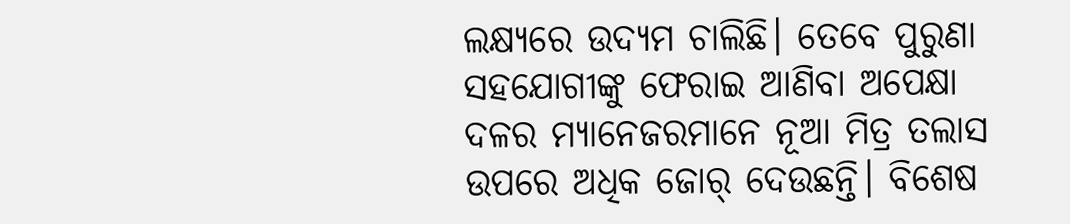ଲକ୍ଷ୍ୟରେ ଉଦ୍ୟମ ଚାଲିଛି। ତେବେ ପୁରୁଣା ସହଯୋଗୀଙ୍କୁ ଫେରାଇ ଆଣିବା ଅପେକ୍ଷା ଦଳର ମ୍ୟାନେଜରମାନେ ନୂଆ ମିତ୍ର ତଲାସ ଉପରେ ଅଧିକ ଜୋର୍‌ ଦେଉଛନ୍ତି। ବିଶେଷ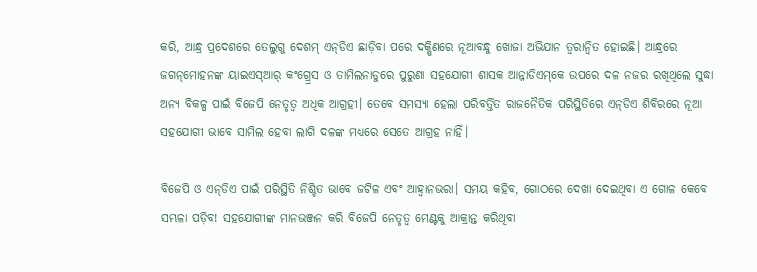କରି, ଆନ୍ଧ୍ର ପ୍ରଦେଶରେ ତେଲୁଗୁ ଦେଶମ୍‌ ଏନ୍‌ଡିଏ ଛାଡ଼ିବା ପରେ ଦକ୍ଷିଣରେ ନୂଆବନ୍ଧୁ ଖୋଜା ଅଭିଯାନ ତ୍ୱରାନ୍ଵିତ ହୋଇଛି। ଆନ୍ଧ୍ରରେ ଜଗନ୍‌ମୋହନଙ୍କ ୟାଇଏସ୍‌ଆର୍‌ କଂଗ୍ର୍ରେସ ଓ ତାମିଲନାଡୁରେ ପୁରୁଣା ସହଯୋଗୀ ଶାସକ ଆନ୍ନାଡିଏମ୍‌କେ ଉପରେ ଦଳ ନଜର ରଖିଥିଲେ ସୁଦ୍ଧା ଅନ୍ୟ ବିକଳ୍ପ ପାଇଁ ବିଜେପି ନେତୃତ୍ୱ ଅଧିକ ଆଗ୍ରହୀ। ତେବେ ସମସ୍ୟା ହେଲା ପରିବର୍ତ୍ତିତ ରାଜନୈତିକ ପରିସ୍ଥିତିରେ ଏନ୍‌ଡିଏ ଶିବିରରେ ନୂଆ ସହଯୋଗୀ ଭାବେ ସାମିଲ ହେବା ଲାଗି ଦଳଙ୍କ ମଧ୍ୟରେ ସେତେ ଆଗ୍ରହ ନାହିଁ।

ବିଜେପି ଓ ଏନ୍‌ଡିଏ ପାଇଁ ପରିସ୍ଥିତି ନିଶ୍ଚିତ ଭାବେ ଜଟିଳ ଏବଂ ଆହ୍ଵାନଭରା। ସମୟ କହିବ, ଗୋଠରେ ଦେଖା ଦେଇଥିବା ଏ ଗୋଳ କେବେ ସମ୍ଭଳା ପଡ଼ିବ! ସହଯୋଗୀଙ୍କ ମାନଭଞ୍ଜନ କରି ବିଜେପି ନେତୃତ୍ୱ ମେଣ୍ଟକୁ ଆକ୍ରାନ୍ତ କରିଥିବା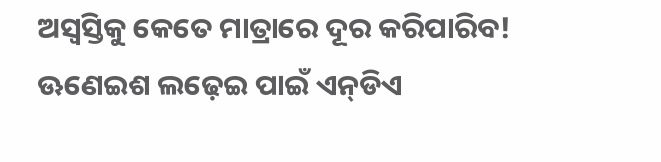ଅସ୍ୱସ୍ତିକୁ କେତେ ମାତ୍ରାରେ ଦୂର କରିପାରିବ! ଊଣେଇଶ ଲଢ଼େଇ ପାଇଁ ଏନ୍‌ଡିଏ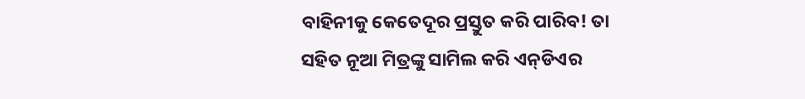ବାହିନୀକୁ କେତେଦୂର ପ୍ରସ୍ତୁତ କରି ପାରିବ! ତା ସହିତ ନୂଆ ମିତ୍ରଙ୍କୁ ସାମିଲ କରି ଏନ୍‌ଡିଏର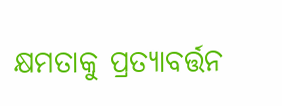କ୍ଷମତାକୁ ପ୍ରତ୍ୟାବର୍ତ୍ତନ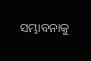ସମ୍ଭାବନାକୁ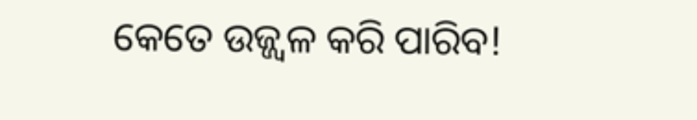କେତେ ଉଜ୍ଜ୍ୱଳ କରି ପାରିବ!